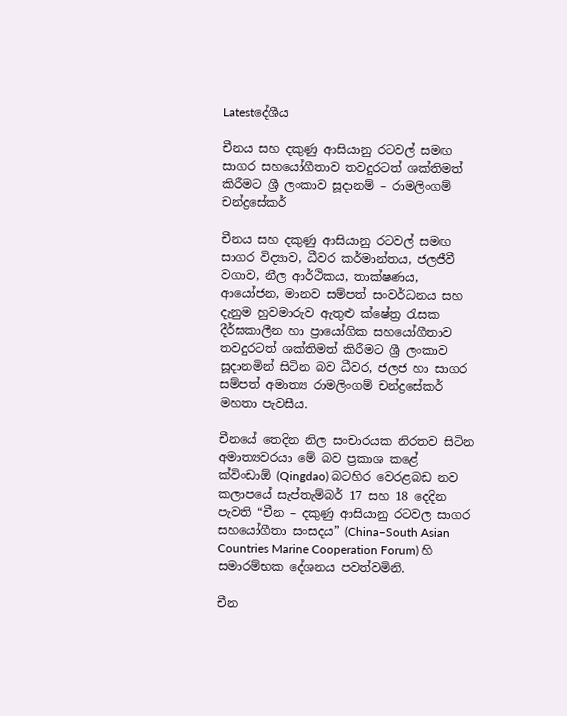Latestදේශීය

චීනය සහ දකුණු ආසියානු රටවල් සමඟ සාගර සහයෝගීතාව තවදුරටත් ශක්තිමත් කිරීමට ශ්‍රී ලංකාව සූදානම් – රාමලිංගම් චන්ද්‍රසේකර්

චීනය සහ දකුණු ආසියානු රටවල් සමඟ සාගර විද්‍යාව, ධීවර කර්මාන්තය, ජලජීවී වගාව, නීල ආර්ථිකය, තාක්ෂණය, ආයෝජන, මානව සම්පත් සංවර්ධනය සහ දැනුම හුවමාරුව ඇතුළු ක්ෂේත්‍ර රැසක දීර්ඝකාලීන හා ප්‍රායෝගික සහයෝගීතාව තවදුරටත් ශක්තිමත් කිරීමට ශ්‍රී ලංකාව සූදානමින් සිටින බව ධීවර, ජලජ හා සාගර සම්පත් අමාත්‍ය රාමලිංගම් චන්ද්‍රසේකර් මහතා පැවසීය.

චීනයේ තෙදින නිල සංචාරයක නිරතව සිටින අමාත්‍යවරයා මේ බව ප්‍රකාශ කළේ ක්විංඩාඕ (Qingdao) බටහිර වෙරළබඩ නව කලාපයේ සැප්තැම්බර් 17 සහ 18 දෙදින පැවති “චීන – දකුණු ආසියානු රටවල සාගර සහයෝගීතා සංසදය” (China–South Asian Countries Marine Cooperation Forum) හි සමාරම්භක දේශනය පවත්වමිනි.

චීන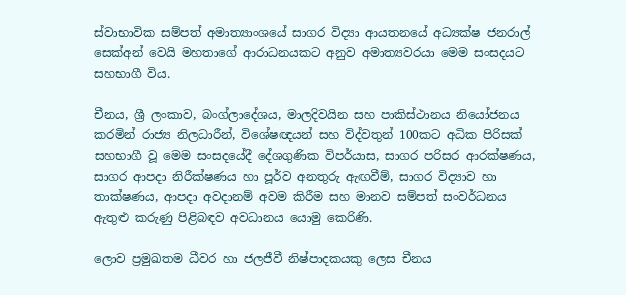ස්වාභාවික සම්පත් අමාත්‍යාංශයේ සාගර විද්‍යා ආයතනයේ අධ්‍යක්ෂ ජනරාල් සෙක්අන් වෙයි මහතාගේ ආරාධනයකට අනුව අමාත්‍යවරයා මෙම සංසදයට සහභාගී විය.

චීනය, ශ්‍රී ලංකාව, බංග්ලාදේශය, මාලදිවයින සහ පාකිස්ථානය නියෝජනය කරමින් රාජ්‍ය නිලධාරීන්, විශේෂඥයන් සහ විද්වතුන් 100කට අධික පිරිසක් සහභාගී වූ මෙම සංසදයේදී දේශගුණික විපර්යාස, සාගර පරිසර ආරක්ෂණය, සාගර ආපදා නිරීක්ෂණය හා පූර්ව අනතුරු ඇඟවීම්, සාගර විද්‍යාව හා තාක්ෂණය, ආපදා අවදානම් අවම කිරීම සහ මානව සම්පත් සංවර්ධනය ඇතුළු කරුණු පිළිබඳව අවධානය යොමු කෙරිණි.

ලොව ප්‍රමුඛතම ධීවර හා ජලජීවී නිෂ්පාදකයකු ලෙස චීනය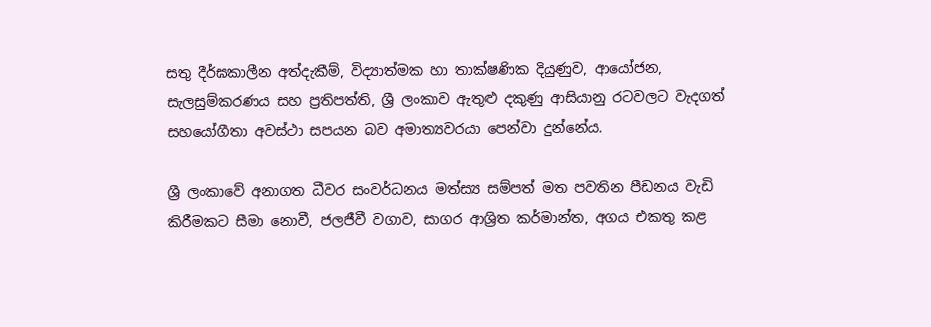සතු දීර්ඝකාලීන අත්දැකීම්, විද්‍යාත්මක හා තාක්ෂණික දියුණුව, ආයෝජන, සැලසුම්කරණය සහ ප්‍රතිපත්ති, ශ්‍රී ලංකාව ඇතුළු දකුණු ආසියානු රටවලට වැදගත් සහයෝගීතා අවස්ථා සපයන බව අමාත්‍යවරයා පෙන්වා දුන්නේය.

ශ්‍රී ලංකාවේ අනාගත ධීවර සංවර්ධනය මත්ස්‍ය සම්පත් මත පවතින පීඩනය වැඩි කිරීමකට සීමා නොවී, ජලජීවී වගාව, සාගර ආශ්‍රිත කර්මාන්ත, අගය එකතු කළ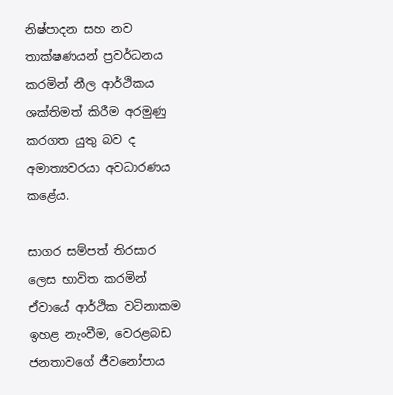නිෂ්පාදන සහ නව තාක්ෂණයන් ප්‍රවර්ධනය කරමින් නීල ආර්ථිකය ශක්තිමත් කිරීම අරමුණු කරගත යුතු බව ද අමාත්‍යවරයා අවධාරණය කළේය.

සාගර සම්පත් තිරසාර ලෙස භාවිත කරමින් ඒවායේ ආර්ථික වටිනාකම ඉහළ නැංවීම, වෙරළබඩ ජනතාවගේ ජීවනෝපාය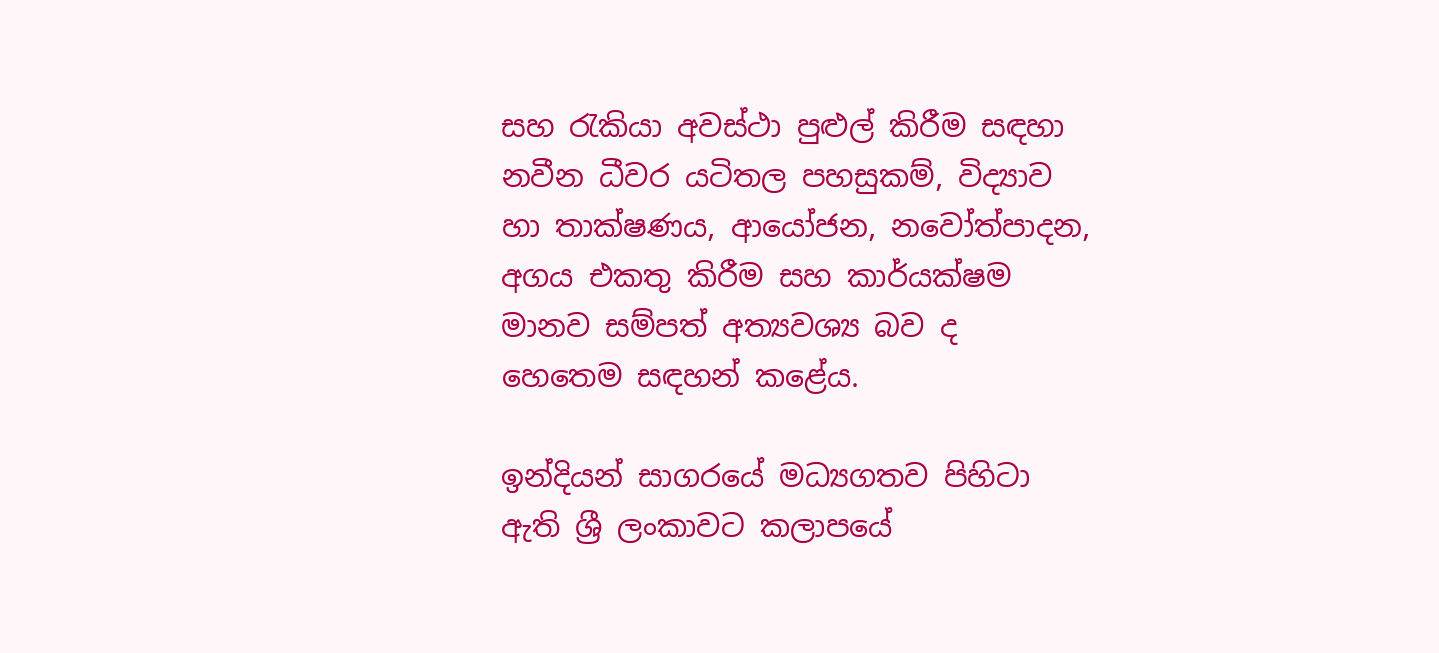සහ රැකියා අවස්ථා පුළුල් කිරීම සඳහා නවීන ධීවර යටිතල පහසුකම්, විද්‍යාව හා තාක්ෂණය, ආයෝජන, නවෝත්පාදන, අගය එකතු කිරීම සහ කාර්යක්ෂම මානව සම්පත් අත්‍යවශ්‍ය බව ද හෙතෙම සඳහන් කළේය.

ඉන්දියන් සාගරයේ මධ්‍යගතව පිහිටා ඇති ශ්‍රී ලංකාවට කලාපයේ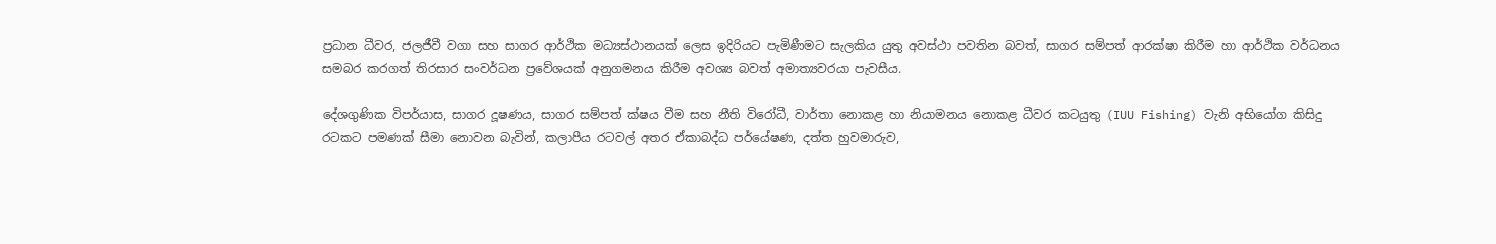ප්‍රධාන ධීවර, ජලජීවී වගා සහ සාගර ආර්ථික මධ්‍යස්ථානයක් ලෙස ඉදිරියට පැමිණීමට සැලකිය යුතු අවස්ථා පවතින බවත්, සාගර සම්පත් ආරක්ෂා කිරීම හා ආර්ථික වර්ධනය සමබර කරගත් තිරසාර සංවර්ධන ප්‍රවේශයක් අනුගමනය කිරීම අවශ්‍ය බවත් අමාත්‍යවරයා පැවසීය.

දේශගුණික විපර්යාස, සාගර දූෂණය, සාගර සම්පත් ක්ෂය වීම සහ නීති විරෝධී, වාර්තා නොකළ හා නියාමනය නොකළ ධීවර කටයුතු (IUU Fishing) වැනි අභියෝග කිසිදු රටකට පමණක් සීමා නොවන බැවින්, කලාපීය රටවල් අතර ඒකාබද්ධ පර්යේෂණ, දත්ත හුවමාරුව,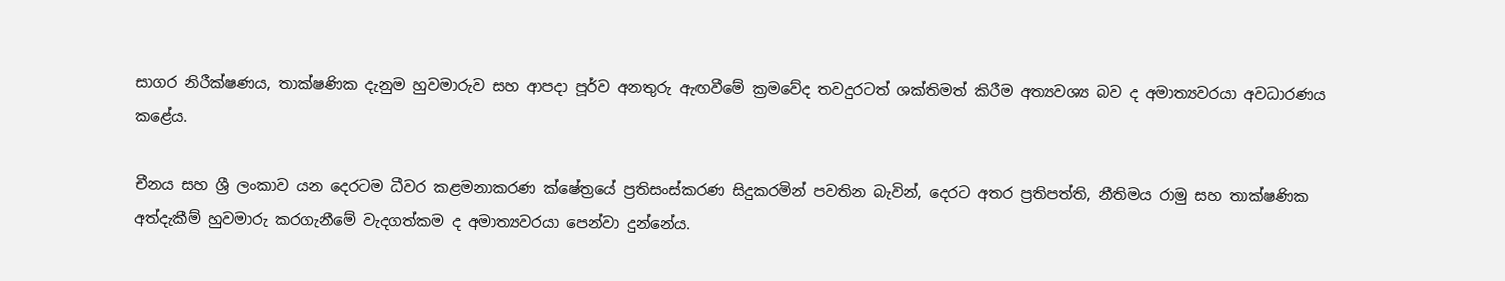සාගර නිරීක්ෂණය, තාක්ෂණික දැනුම හුවමාරුව සහ ආපදා පූර්ව අනතුරු ඇඟවීමේ ක්‍රමවේද තවදුරටත් ශක්තිමත් කිරීම අත්‍යවශ්‍ය බව ද අමාත්‍යවරයා අවධාරණය කළේය.

චීනය සහ ශ්‍රී ලංකාව යන දෙරටම ධීවර කළමනාකරණ ක්ෂේත්‍රයේ ප්‍රතිසංස්කරණ සිදුකරමින් පවතින බැවින්, දෙරට අතර ප්‍රතිපත්ති, නීතිමය රාමු සහ තාක්ෂණික අත්දැකීම් හුවමාරු කරගැනීමේ වැදගත්කම ද අමාත්‍යවරයා පෙන්වා දුන්නේය.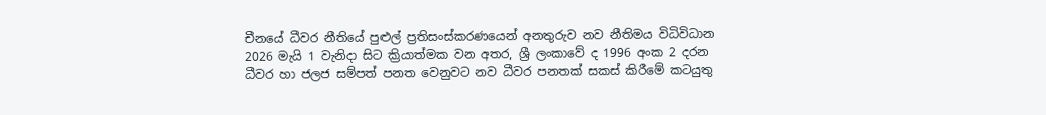චීනයේ ධීවර නීතියේ පුළුල් ප්‍රතිසංස්කරණයෙන් අනතුරුව නව නීතිමය විධිවිධාන 2026 මැයි 1 වැනිදා සිට ක්‍රියාත්මක වන අතර, ශ්‍රී ලංකාවේ ද 1996 අංක 2 දරන ධීවර හා ජලජ සම්පත් පනත වෙනුවට නව ධීවර පනතක් සකස් කිරීමේ කටයුතු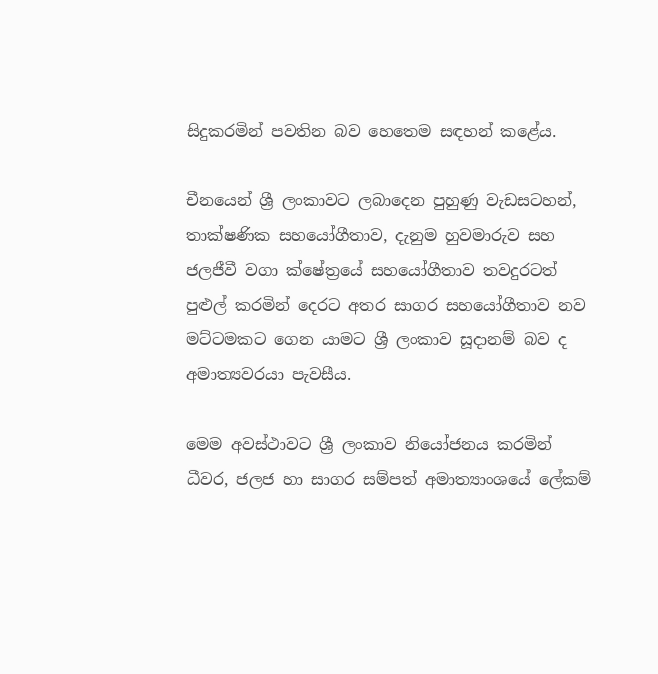සිදුකරමින් පවතින බව හෙතෙම සඳහන් කළේය.

චීනයෙන් ශ්‍රී ලංකාවට ලබාදෙන පුහුණු වැඩසටහන්, තාක්ෂණික සහයෝගීතාව, දැනුම හුවමාරුව සහ ජලජීවී වගා ක්ෂේත්‍රයේ සහයෝගීතාව තවදුරටත් පුළුල් කරමින් දෙරට අතර සාගර සහයෝගීතාව නව මට්ටමකට ගෙන යාමට ශ්‍රී ලංකාව සූදානම් බව ද අමාත්‍යවරයා පැවසීය.

මෙම අවස්ථාවට ශ්‍රී ලංකාව නියෝජනය කරමින් ධීවර, ජලජ හා සාගර සම්පත් අමාත්‍යාංශයේ ලේකම්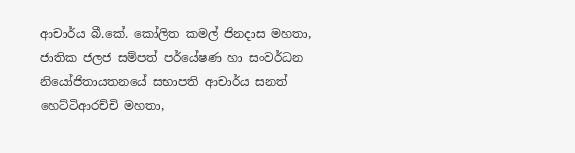ආචාර්ය බී.කේ. කෝලිත කමල් ජිනදාස මහතා, ජාතික ජලජ සම්පත් පර්යේෂණ හා සංවර්ධන නියෝජිතායතනයේ සභාපති ආචාර්ය සනත් හෙට්ටිආරච්චි මහතා,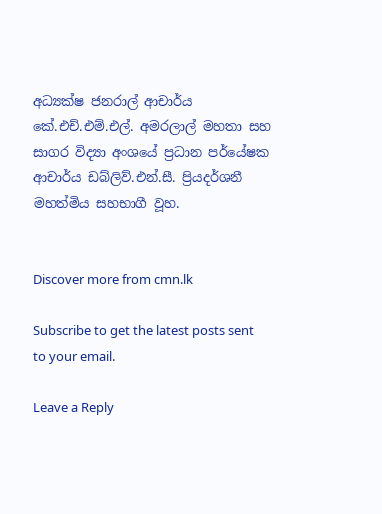අධ්‍යක්ෂ ජනරාල් ආචාර්ය කේ.එච්.එම්.එල්. අමරලාල් මහතා සහ සාගර විද්‍යා අංශයේ ප්‍රධාන පර්යේෂක ආචාර්ය ඩබ්ලිව්.එන්.සී. ප්‍රියදර්ශනී මහත්මිය සහභාගී වූහ.


Discover more from cmn.lk

Subscribe to get the latest posts sent to your email.

Leave a Reply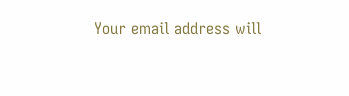Your email address will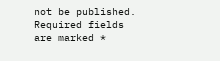not be published. Required fields are marked *